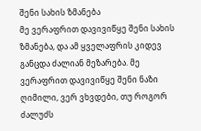შენი სახის ზმანება
მე ვერაფრით დავივიწყე შენი სახის ზმანება, და ამ ყველაფრის კიდევ განცდა ძალიან მეზარება. მე ვერაფრით დავივიწყე შენი ნაზი ღიმილი, ვერ ვხვდები, თუ როგორ ძალუძს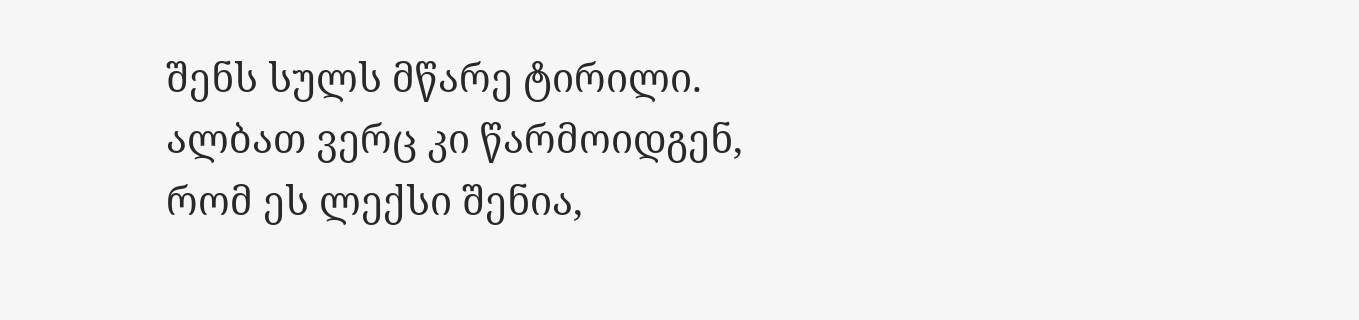შენს სულს მწარე ტირილი. ალბათ ვერც კი წარმოიდგენ, რომ ეს ლექსი შენია,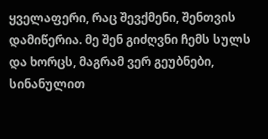ყველაფერი, რაც შევქმენი, შენთვის დამიწერია. მე შენ გიძღვნი ჩემს სულს და ხორცს, მაგრამ ვერ გეუბნები, სინანულით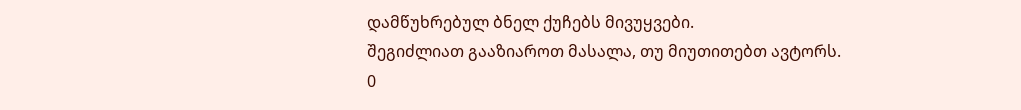დამწუხრებულ ბნელ ქუჩებს მივუყვები.
შეგიძლიათ გააზიაროთ მასალა, თუ მიუთითებთ ავტორს.
0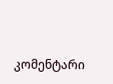კომენტარი